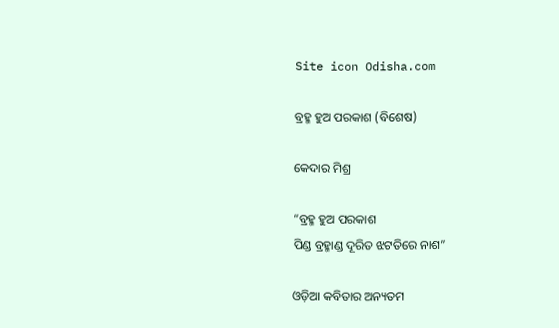Site icon Odisha.com

ବ୍ରହ୍ମ ହୁଅ ପରକାଶ (ବିଶେଷ)

କେଦାର ମିଶ୍ର

“ବ୍ରହ୍ମ ହୁଅ ପରକାଶ
ପିଣ୍ଡ ବ୍ରହ୍ମାଣ୍ଡ ଦୂରିତ ଝଟତିରେ ନାଶ”

ଓଡ଼ିଆ କବିତାର ଅନ୍ୟତମ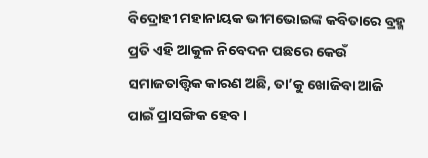ବିଦ୍ରୋହୀ ମହାନାୟକ ଭୀମଭୋଇଙ୍କ କବିତାରେ ବ୍ରହ୍ମ ପ୍ରତି ଏହି ଆକୁଳ ନିବେଦନ ପଛରେ କେଉଁ ସମାଜତାତ୍ତ୍ୱିକ କାରଣ ଅଛି, ତା’କୁ ଖୋଜିବା ଆଜି ପାଇଁ ପ୍ରାସଙ୍ଗିକ ହେବ ।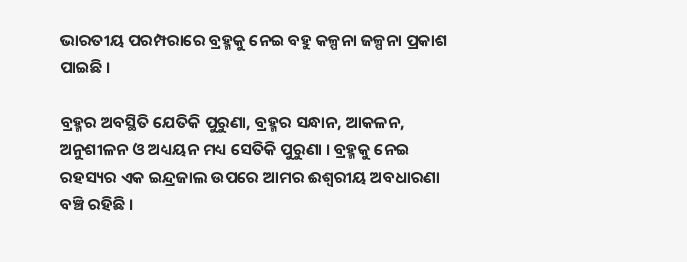ଭାରତୀୟ ପରମ୍ପରାରେ ବ୍ରହ୍ମକୁ ନେଇ ବହୁ କଳ୍ପନା ଜଳ୍ପନା ପ୍ରକାଶ ପାଇଛି ।

ବ୍ରହ୍ମର ଅବସ୍ଥିତି ଯେତିକି ପୁରୁଣା, ବ୍ରହ୍ମର ସନ୍ଧାନ, ଆକଳନ, ଅନୁଶୀଳନ ଓ ଅଧ୍ୟୟନ ମଧ୍ୟ ସେତିକି ପୁରୁଣା । ବ୍ରହ୍ମକୁ ନେଇ ରହସ୍ୟର ଏକ ଇନ୍ଦ୍ରଜାଲ ଉପରେ ଆମର ଈଶ୍ୱରୀୟ ଅବଧାରଣା ବଞ୍ଚି ରହିଛି ।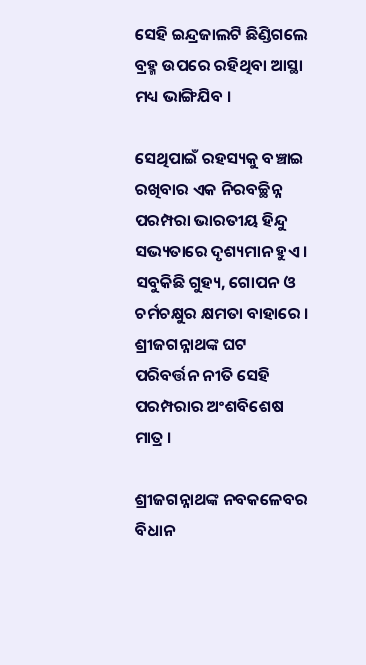ସେହି ଇନ୍ଦ୍ରଜାଲଟି ଛିଣ୍ଡିଗଲେ ବ୍ରହ୍ମ ଉପରେ ରହିଥିବା ଆସ୍ଥା ମଧ୍ୟ ଭାଙ୍ଗିଯିବ ।

ସେଥିପାଇଁ ରହସ୍ୟକୁ ବଞ୍ଚାଇ ରଖିବାର ଏକ ନିରବଚ୍ଛିନ୍ନ ପରମ୍ପରା ଭାରତୀୟ ହିନ୍ଦୁ ସଭ୍ୟତାରେ ଦୃଶ୍ୟମାନ ହୁଏ । ସବୁକିଛି ଗୁହ୍ୟ, ଗୋପନ ଓ ଚର୍ମଚକ୍ଷୁର କ୍ଷମତା ବାହାରେ । ଶ୍ରୀଜଗନ୍ନାଥଙ୍କ ଘଟ ପରିବର୍ତ୍ତନ ନୀତି ସେହି ପରମ୍ପରାର ଅଂଶବିଶେଷ ମାତ୍ର ।

ଶ୍ରୀଜଗନ୍ନାଥଙ୍କ ନବକଳେବର ବିଧାନ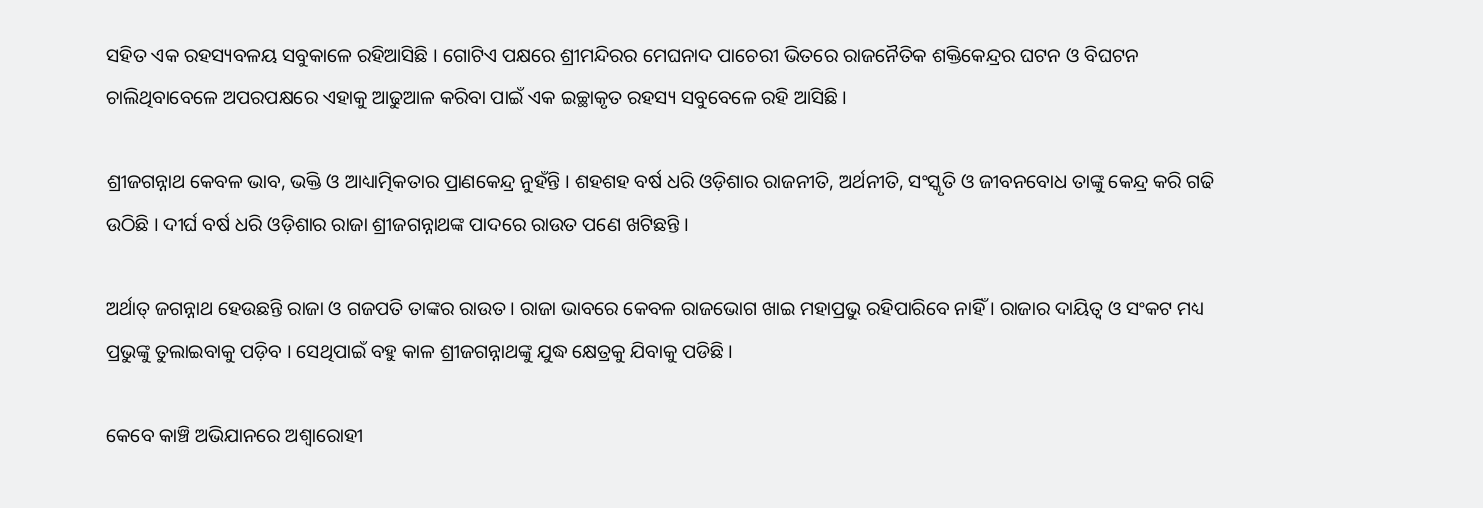ସହିତ ଏକ ରହସ୍ୟବଳୟ ସବୁକାଳେ ରହିଆସିଛି । ଗୋଟିଏ ପକ୍ଷରେ ଶ୍ରୀମନ୍ଦିରର ମେଘନାଦ ପାଚେରୀ ଭିତରେ ରାଜନୈତିକ ଶକ୍ତିକେନ୍ଦ୍ରର ଘଟନ ଓ ବିଘଟନ ଚାଲିଥିବାବେଳେ ଅପରପକ୍ଷରେ ଏହାକୁ ଆଢୁଆଳ କରିବା ପାଇଁ ଏକ ଇଚ୍ଛାକୃତ ରହସ୍ୟ ସବୁବେଳେ ରହି ଆସିଛି ।

ଶ୍ରୀଜଗନ୍ନାଥ କେବଳ ଭାବ, ଭକ୍ତି ଓ ଆଧ୍ୟାତ୍ମିକତାର ପ୍ରାଣକେନ୍ଦ୍ର ନୁହଁନ୍ତି । ଶହଶହ ବର୍ଷ ଧରି ଓଡ଼ିଶାର ରାଜନୀତି, ଅର୍ଥନୀତି, ସଂସ୍କୃତି ଓ ଜୀବନବୋଧ ତାଙ୍କୁ କେନ୍ଦ୍ର କରି ଗଢି ଉଠିଛି । ଦୀର୍ଘ ବର୍ଷ ଧରି ଓଡ଼ିଶାର ରାଜା ଶ୍ରୀଜଗନ୍ନାଥଙ୍କ ପାଦରେ ରାଉତ ପଣେ ଖଟିଛନ୍ତି ।

ଅର୍ଥାତ୍‍ ଜଗନ୍ନାଥ ହେଉଛନ୍ତି ରାଜା ଓ ଗଜପତି ତାଙ୍କର ରାଉତ । ରାଜା ଭାବରେ କେବଳ ରାଜଭୋଗ ଖାଇ ମହାପ୍ରଭୁ ରହିପାରିବେ ନାହିଁ । ରାଜାର ଦାୟିତ୍ୱ ଓ ସଂକଟ ମଧ୍ୟ ପ୍ରଭୁଙ୍କୁ ତୁଲାଇବାକୁ ପଡ଼ିବ । ସେଥିପାଇଁ ବହୁ କାଳ ଶ୍ରୀଜଗନ୍ନାଥଙ୍କୁ ଯୁଦ୍ଧ କ୍ଷେତ୍ରକୁ ଯିବାକୁ ପଡିଛି ।

କେବେ କାଞ୍ଚି ଅଭିଯାନରେ ଅଶ୍ୱାରୋହୀ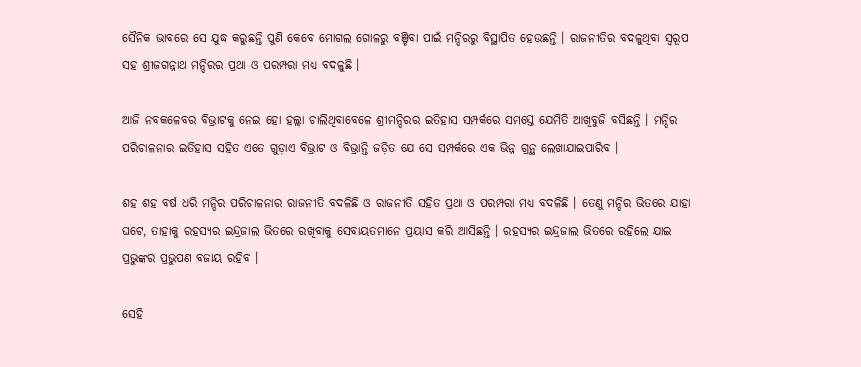ସୈନିକ ଭାବରେ ସେ ଯୁଦ୍ଧ କରୁଛନ୍ତି ପୁଣି କେବେ ମୋଗଲ ଗୋଳରୁ ବଞ୍ଚିବା ପାଇଁ ମନ୍ଦିରରୁ ବିସ୍ଥାପିତ ହେଉଛନ୍ତି । ରାଜନୀତିର ବଦଳୁଥିବା ସ୍ୱରୂପ ସହ ଶ୍ରୀଜଗନ୍ନାଥ ମନ୍ଦିରର ପ୍ରଥା ଓ ପରମ୍ପରା ମଧ୍ୟ ବଦଳୁଛି ।

ଆଜି ନବକଳେବର ବିଭ୍ରାଟକୁ ନେଇ ହୋ ହଲ୍ଲା ଚାଲିଥିବାବେଳେ ଶ୍ରୀମନ୍ଦିରର ଇତିହାସ ସମ୍ପର୍କରେ ସମସ୍ତେ ଯେମିତି ଆଖିବୁଜି ବସିଛନ୍ତି । ମନ୍ଦିର ପରିଚାଳନାର ଇତିହାସ ସହିତ ଏତେ ଗୁଡ଼ାଏ ବିଭ୍ରାଟ ଓ ବିଭ୍ରାନ୍ତି ଜଡ଼ିତ ଯେ ସେ ସମ୍ପର୍କରେ ଏକ ଭିନ୍ନ ଗ୍ରନ୍ଥ ଲେଖାଯାଇପାରିବ ।

ଶହ ଶହ ବର୍ଷ ଧରି ମନ୍ଦିର ପରିଚାଳନାର ରାଜନୀତି ବଦଳିଛି ଓ ରାଜନୀତି ସହିତ ପ୍ରଥା ଓ ପରମ୍ପରା ମଧ୍ୟ ବଦଳିଛି । ତେଣୁ ମନ୍ଦିର ଭିତରେ ଯାହା ଘଟେ, ତାହାକୁ ରହସ୍ୟର ଇନ୍ଦ୍ରଜାଲ ଭିତରେ ରଖିବାକୁ ସେବାୟତମାନେ ପ୍ରୟାସ କରି ଆସିଛନ୍ତି । ରହସ୍ୟର ଇନ୍ଦ୍ରଜାଲ ଭିତରେ ରହିଲେ ଯାଇ ପ୍ରଭୁଙ୍କର ପ୍ରଭୁପଣ ବଜାୟ ରହିବ ।

ସେହି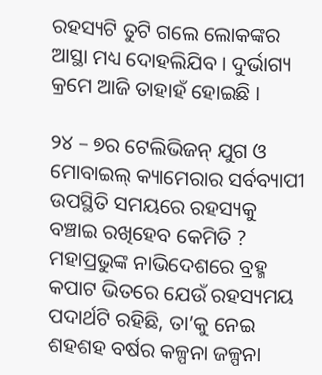ରହସ୍ୟଟି ତୁଟି ଗଲେ ଲୋକଙ୍କର ଆସ୍ଥା ମଧ୍ୟ ଦୋହଲିଯିବ । ଦୁର୍ଭାଗ୍ୟ କ୍ରମେ ଆଜି ତାହାହଁ ହୋଇଛି ।

୨୪ – ୭ର ଟେଲିଭିଜନ୍‍ ଯୁଗ ଓ ମୋବାଇଲ୍‍ କ୍ୟାମେରାର ସର୍ବବ୍ୟାପୀ ଉପସ୍ଥିତି ସମୟରେ ରହସ୍ୟକୁ ବଞ୍ଚାଇ ରଖିହେବ କେମିତି ? ମହାପ୍ରଭୁଙ୍କ ନାଭିଦେଶରେ ବ୍ରହ୍ମ କପାଟ ଭିତରେ ଯେଉଁ ରହସ୍ୟମୟ ପଦାର୍ଥଟି ରହିଛି, ତା’କୁ ନେଇ ଶହଶହ ବର୍ଷର କଳ୍ପନା ଜଳ୍ପନା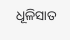ଧୂଳିସାତ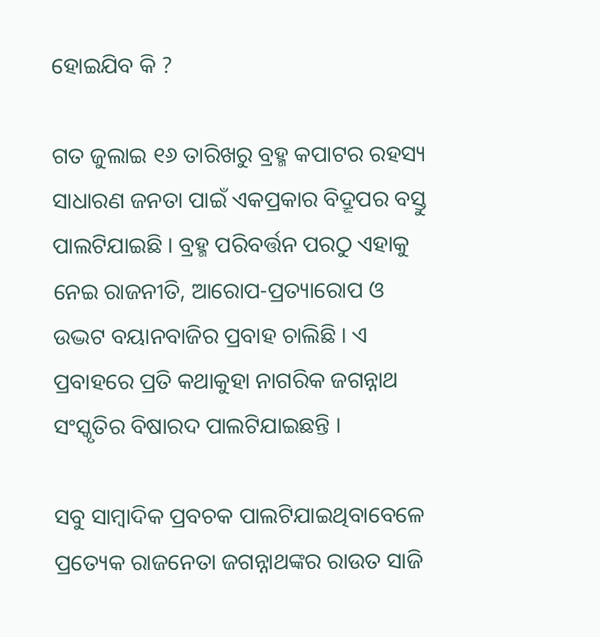ହୋଇଯିବ କି ?

ଗତ ଜୁଲାଇ ୧୬ ତାରିଖରୁ ବ୍ରହ୍ମ କପାଟର ରହସ୍ୟ ସାଧାରଣ ଜନତା ପାଇଁ ଏକପ୍ରକାର ବିଦ୍ରୂପର ବସ୍ତୁ ପାଲଟିଯାଇଛି । ବ୍ରହ୍ମ ପରିବର୍ତ୍ତନ ପରଠୁ ଏହାକୁ ନେଇ ରାଜନୀତି, ଆରୋପ-ପ୍ରତ୍ୟାରୋପ ଓ ଉଦ୍ଭଟ ବୟାନବାଜିର ପ୍ରବାହ ଚାଲିଛି । ଏ ପ୍ରବାହରେ ପ୍ରତି କଥାକୁହା ନାଗରିକ ଜଗନ୍ନାଥ ସଂସ୍କୃତିର ବିଷାରଦ ପାଲଟିଯାଇଛନ୍ତି ।

ସବୁ ସାମ୍ବାଦିକ ପ୍ରବଚକ ପାଲଟିଯାଇଥିବାବେଳେ ପ୍ରତ୍ୟେକ ରାଜନେତା ଜଗନ୍ନାଥଙ୍କର ରାଉତ ସାଜି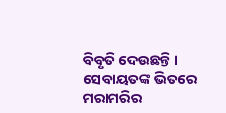ବିବୃତି ଦେଉଛନ୍ତି । ସେବାୟତଙ୍କ ଭିତରେ ମରାମରିର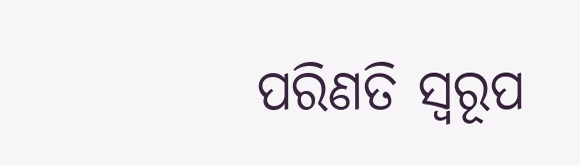ପରିଣତି ସ୍ୱରୂପ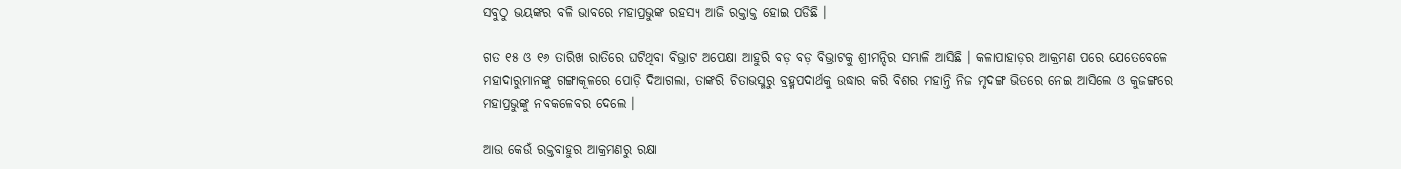ସବୁଠୁ ଭୟଙ୍କର ବଳି ଭାବରେ ମହାପ୍ରଭୁଙ୍କ ରହସ୍ୟ ଆଜି ରକ୍ତାକ୍ତ ହୋଇ ପଡିଛି ।

ଗତ ୧୫ ଓ ୧୬ ତାରିଖ ରାତିରେ ଘଟିଥିବା ବିଭ୍ରାଟ ଅପେକ୍ଷା ଆହୁରି ବଡ଼ ବଡ଼ ବିଭ୍ରାଟକୁ ଶ୍ରୀମନ୍ଦିର ସମ୍ଭାଳି ଆସିଛି । କଳାପାହାଡ଼ର ଆକ୍ରମଣ ପରେ ଯେତେବେଳେ ମହାଦାରୁମାନଙ୍କୁ ଗଙ୍ଗାକୂଳରେ ପୋଡ଼ି ଦିଆଗଲା, ତାଙ୍କରି ଚିତାଭସ୍ମରୁ ବ୍ରହ୍ମପଦାର୍ଥକୁ ଉଦ୍ଧାର କରି ବିଶର ମହାନ୍ତି ନିଜ ମୃଦଙ୍ଗ ଭିତରେ ନେଇ ଆସିଲେ ଓ କୁଜଙ୍ଗରେ ମହାପ୍ରଭୁଙ୍କୁ ନବକଳେବର ଦେଲେ ।

ଆଉ କେଉଁ ରକ୍ତବାହୁର ଆକ୍ରମଣରୁ ରକ୍ଷା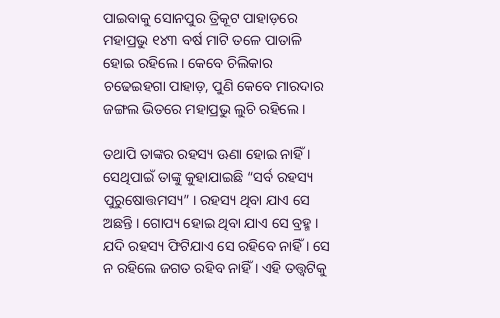ପାଇବାକୁ ସୋନପୁର ତ୍ରିକୂଟ ପାହାଡ଼ରେ ମହାପ୍ରଭୁ ୧୪୩ ବର୍ଷ ମାଟି ତଳେ ପାତାଳି ହୋଇ ରହିଲେ । କେବେ ଚିଲିକାର ଚଢେଇହଗା ପାହାଡ଼, ପୁଣି କେବେ ମାରଦାର ଜଙ୍ଗଲ ଭିତରେ ମହାପ୍ରଭୁ ଲୁଚି ରହିଲେ ।

ତଥାପି ତାଙ୍କର ରହସ୍ୟ ଊଣା ହୋଇ ନାହିଁ । ସେଥିପାଇଁ ତାଙ୍କୁ କୁହାଯାଇଛି “ସର୍ବ ରହସ୍ୟ ପୁରୁଷୋତ୍ତମସ୍ୟ” । ରହସ୍ୟ ଥିବା ଯାଏ ସେ ଅଛନ୍ତି । ଗୋପ୍ୟ ହୋଇ ଥିବା ଯାଏ ସେ ବ୍ରହ୍ମ । ଯଦି ରହସ୍ୟ ଫିଟିଯାଏ ସେ ରହିବେ ନାହିଁ । ସେ ନ ରହିଲେ ଜଗତ ରହିବ ନାହିଁ । ଏହି ତତ୍ତ୍ୱଟିକୁ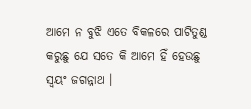ଆମେ ନ ବୁଝି ଏତେ ବିକଳରେ ପାଟିତୁଣ୍ଡ କରୁଛୁ ଯେ ସତେ କି ଆମେ ହିଁ ହେଉଛୁ ସ୍ୱୟଂ ଜଗନ୍ନାଥ ।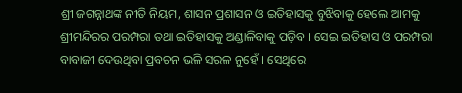ଶ୍ରୀ ଜଗନ୍ନାଥଙ୍କ ନୀତି ନିୟମ, ଶାସନ ପ୍ରଶାସନ ଓ ଇତିହାସକୁ ବୁଝିବାକୁ ହେଲେ ଆମକୁ ଶ୍ରୀମନ୍ଦିରର ପରମ୍ପରା ତଥା ଇତିହାସକୁ ଅଣ୍ଡାଳିବାକୁ ପଡ଼ିବ । ସେଇ ଇତିହାସ ଓ ପରମ୍ପରା ବାବାଜୀ ଦେଉଥିବା ପ୍ରବଚନ ଭଳି ସରଳ ନୁହେଁ । ସେଥିରେ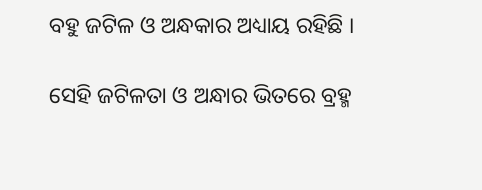ବହୁ ଜଟିଳ ଓ ଅନ୍ଧକାର ଅଧ୍ୟାୟ ରହିଛି ।

ସେହି ଜଟିଳତା ଓ ଅନ୍ଧାର ଭିତରେ ବ୍ରହ୍ମ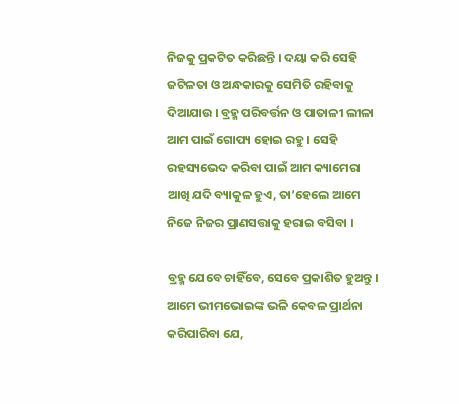ନିଜକୁ ପ୍ରକଟିତ କରିଛନ୍ତି । ଦୟା କରି ସେହି ଜଟିଳତା ଓ ଅନ୍ଧକାରକୁ ସେମିତି ରହିବାକୁ ଦିଆଯାଉ । ବ୍ରହ୍ମ ପରିବର୍ତ୍ତନ ଓ ପାତାଳୀ ଲୀଳା ଆମ ପାଇଁ ଗୋପ୍ୟ ହୋଇ ରହୁ । ସେହି ରହସ୍ୟଭେଦ କରିବା ପାଇଁ ଆମ କ୍ୟାମେରା ଆଖି ଯଦି ବ୍ୟାକୁଳ ହୁଏ, ତା’ହେଲେ ଆମେ ନିଜେ ନିଜର ପ୍ରାଣସତ୍ତାକୁ ହରାଇ ବସିବା ।

ବ୍ରହ୍ମ ଯେବେ ଚାହିଁବେ, ସେବେ ପ୍ରକାଶିତ ହୁଅନ୍ତୁ । ଆମେ ଭୀମଭୋଇଙ୍କ ଭଳି କେବଳ ପ୍ରାର୍ଥନା କରିପାରିବା ଯେ,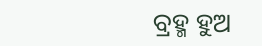ବ୍ରହ୍ମ ହୁଅ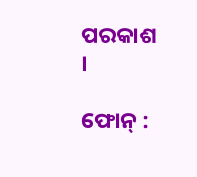ପରକାଶ ।

ଫୋନ୍‍ :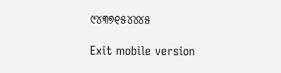୯୪୩୭୧୫୪୪୪୫

Exit mobile version